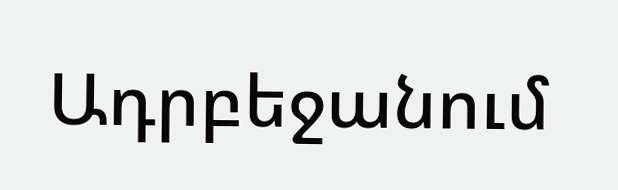Ադրբեջանում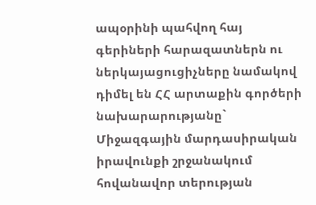ապօրինի պահվող հայ գերիների հարազատներն ու ներկայացուցիչները նամակով դիմել են ՀՀ արտաքին գործերի նախարարությանը` Միջազգային մարդասիրական իրավունքի շրջանակում հովանավոր տերության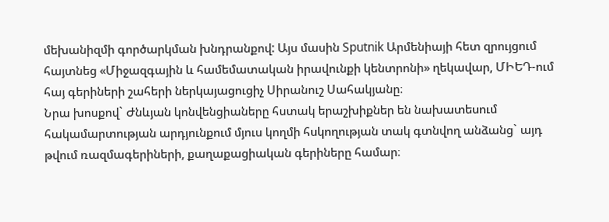մեխանիզմի գործարկման խնդրանքով: Այս մասին Sputnik Արմենիայի հետ զրույցում հայտնեց «Միջազգային և համեմատական իրավունքի կենտրոնի» ղեկավար, ՄԻԵԴ-ում հայ գերիների շահերի ներկայացուցիչ Սիրանուշ Սահակյանը։
Նրա խոսքով` Ժնևյան կոնվենցիաները հստակ երաշխիքներ են նախատեսում հակամարտության արդյունքում մյուս կողմի հսկողության տակ գտնվող անձանց` այդ թվում ռազմագերիների, քաղաքացիական գերիները համար։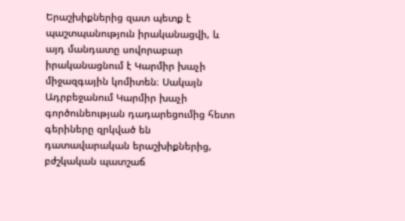Երաշխիքներից զատ պետք է պաշտպանություն իրականացվի, և այդ մանդատը սովորաբար իրականացնում է Կարմիր խաչի միջազգային կոմիտեն։ Սակայն Ադրբեջանում Կարմիր խաչի գործունեության դադարեցումից հետո գերիները զրկված են դատավարական երաշխիքներից, բժշկական պատշաճ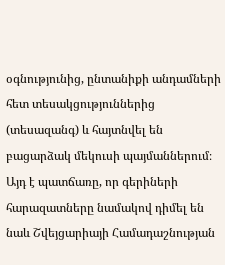օգնությունից, ընտանիքի անդամների հետ տեսակցություններից (տեսազանգ) և հայտնվել են բացարձակ մեկուսի պայմաններում։ Այդ է պատճառը, որ գերիների հարազատները նամակով դիմել են նաև Շվեյցարիայի Համադաշնության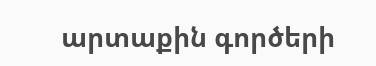արտաքին գործերի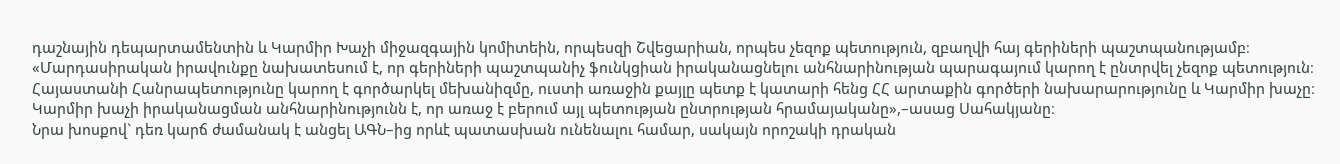դաշնային դեպարտամենտին և Կարմիր Խաչի միջազգային կոմիտեին, որպեսզի Շվեցարիան, որպես չեզոք պետություն, զբաղվի հայ գերիների պաշտպանությամբ։
«Մարդասիրական իրավունքը նախատեսում է, որ գերիների պաշտպանիչ ֆունկցիան իրականացնելու անհնարինության պարագայում կարող է ընտրվել չեզոք պետություն։ Հայաստանի Հանրապետությունը կարող է գործարկել մեխանիզմը, ուստի առաջին քայլը պետք է կատարի հենց ՀՀ արտաքին գործերի նախարարությունը և Կարմիր խաչը։ Կարմիր խաչի իրականացման անհնարինությունն է, որ առաջ է բերում այլ պետության ընտրության հրամայականը»,–ասաց Սահակյանը։
Նրա խոսքով` դեռ կարճ ժամանակ է անցել ԱԳՆ–ից որևէ պատասխան ունենալու համար, սակայն որոշակի դրական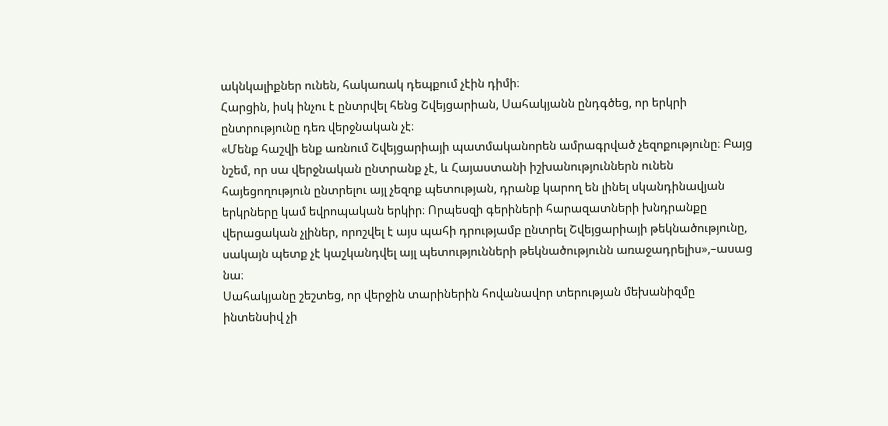ակնկալիքներ ունեն, հակառակ դեպքում չէին դիմի։
Հարցին, իսկ ինչու է ընտրվել հենց Շվեյցարիան, Սահակյանն ընդգծեց, որ երկրի ընտրությունը դեռ վերջնական չէ։
«Մենք հաշվի ենք առնում Շվեյցարիայի պատմականորեն ամրագրված չեզոքությունը։ Բայց նշեմ, որ սա վերջնական ընտրանք չէ, և Հայաստանի իշխանություններն ունեն հայեցողություն ընտրելու այլ չեզոք պետության, դրանք կարող են լինել սկանդինավյան երկրները կամ եվրոպական երկիր։ Որպեսզի գերիների հարազատների խնդրանքը վերացական չլիներ, որոշվել է այս պահի դրությամբ ընտրել Շվեյցարիայի թեկնածությունը, սակայն պետք չէ կաշկանդվել այլ պետությունների թեկնածությունն առաջադրելիս»,–ասաց նա։
Սահակյանը շեշտեց, որ վերջին տարիներին հովանավոր տերության մեխանիզմը ինտենսիվ չի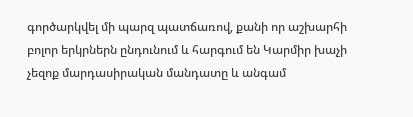գործարկվել մի պարզ պատճառով, քանի որ աշխարհի բոլոր երկրներն ընդունում և հարգում են Կարմիր խաչի չեզոք մարդասիրական մանդատը և անգամ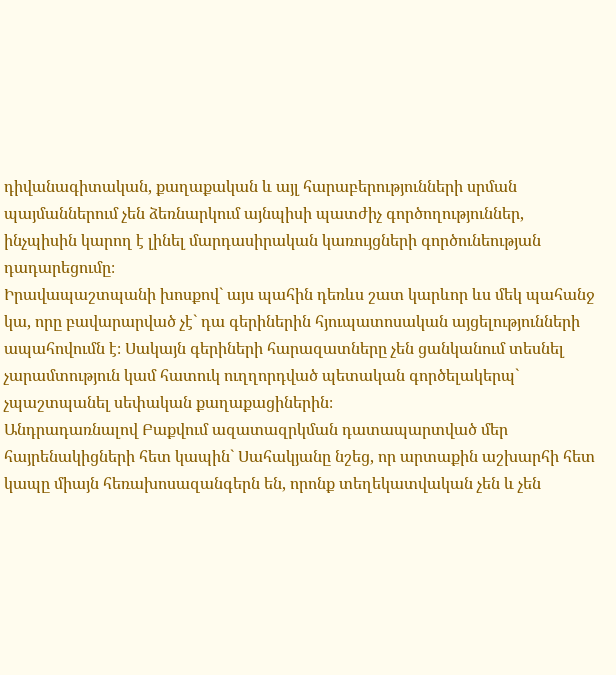դիվանագիտական, քաղաքական և այլ հարաբերությունների սրման պայմաններում չեն ձեռնարկում այնպիսի պատժիչ գործողություններ, ինչպիսին կարող է լինել մարդասիրական կառույցների գործունեության դադարեցումը։
Իրավապաշտպանի խոսքով` այս պահին դեռևս շատ կարևոր ևս մեկ պահանջ կա, որը բավարարված չէ` դա գերիներին հյուպատոսական այցելությունների ապահովումն է։ Սակայն գերիների հարազատները չեն ցանկանում տեսնել չարամտություն կամ հատուկ ուղղորդված պետական գործելակերպ` չպաշտպանել սեփական քաղաքացիներին։
Անդրադառնալով Բաքվում ազատազրկման դատապարտված մեր հայրենակիցների հետ կապին` Սահակյանը նշեց, որ արտաքին աշխարհի հետ կապը միայն հեռախոսազանգերն են, որոնք տեղեկատվական չեն և չեն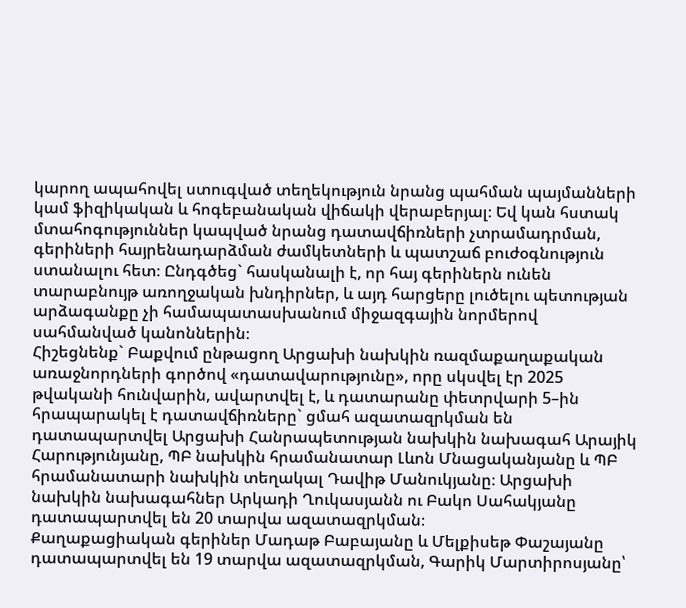կարող ապահովել ստուգված տեղեկություն նրանց պահման պայմանների կամ ֆիզիկական և հոգեբանական վիճակի վերաբերյալ։ Եվ կան հստակ մտահոգություններ կապված նրանց դատավճիռների չտրամադրման, գերիների հայրենադարձման ժամկետների և պատշաճ բուժօգնություն ստանալու հետ։ Ընդգծեց` հասկանալի է, որ հայ գերիներն ունեն տարաբնույթ առողջական խնդիրներ, և այդ հարցերը լուծելու պետության արձագանքը չի համապատասխանում միջազգային նորմերով սահմանված կանոններին։
Հիշեցնենք` Բաքվում ընթացող Արցախի նախկին ռազմաքաղաքական առաջնորդների գործով «դատավարությունը», որը սկսվել էր 2025 թվականի հունվարին, ավարտվել է, և դատարանը փետրվարի 5–ին հրապարակել է դատավճիռները` ցմահ ազատազրկման են դատապարտվել Արցախի Հանրապետության նախկին նախագահ Արայիկ Հարությունյանը, ՊԲ նախկին հրամանատար Լևոն Մնացականյանը և ՊԲ հրամանատարի նախկին տեղակալ Դավիթ Մանուկյանը։ Արցախի նախկին նախագահներ Արկադի Ղուկասյանն ու Բակո Սահակյանը դատապարտվել են 20 տարվա ազատազրկման։
Քաղաքացիական գերիներ Մադաթ Բաբայանը և Մելքիսեթ Փաշայանը դատապարտվել են 19 տարվա ազատազրկման, Գարիկ Մարտիրոսյանը՝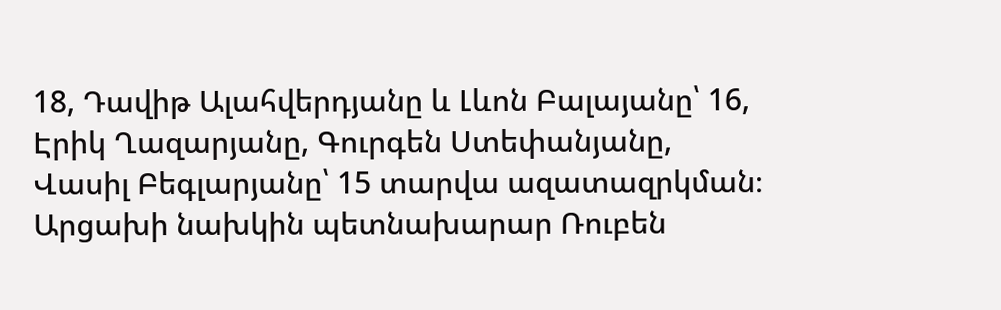18, Դավիթ Ալահվերդյանը և Լևոն Բալայանը՝ 16, Էրիկ Ղազարյանը, Գուրգեն Ստեփանյանը, Վասիլ Բեգլարյանը՝ 15 տարվա ազատազրկման։
Արցախի նախկին պետնախարար Ռուբեն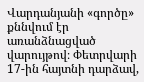Վարդանյանի «գործը» քննվում էր առանձնացված վարույթով։ Փետրվարի 17-ին հայտնի դարձավ,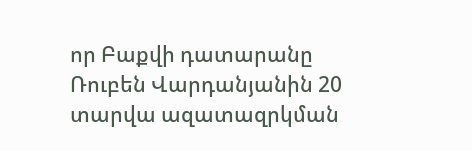որ Բաքվի դատարանը Ռուբեն Վարդանյանին 20 տարվա ազատազրկման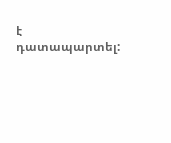է դատապարտել: